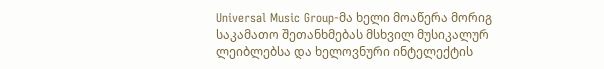Universal Music Group-მა ხელი მოაწერა მორიგ საკამათო შეთანხმებას მსხვილ მუსიკალურ ლეიბლებსა და ხელოვნური ინტელექტის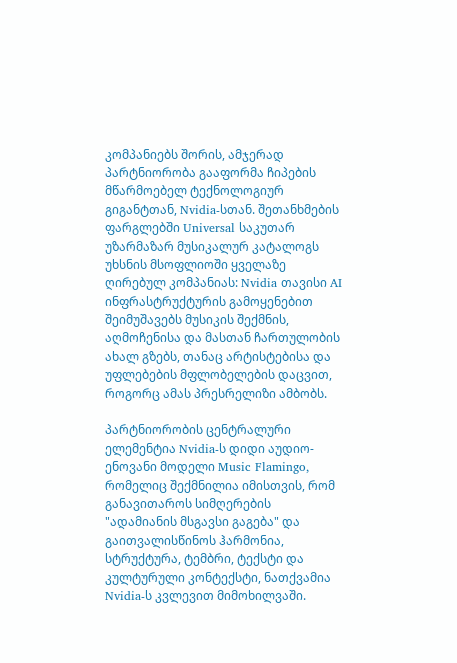კომპანიებს შორის, ამჯერად პარტნიორობა გააფორმა ჩიპების მწარმოებელ ტექნოლოგიურ გიგანტთან, Nvidia-სთან. შეთანხმების ფარგლებში Universal საკუთარ უზარმაზარ მუსიკალურ კატალოგს უხსნის მსოფლიოში ყველაზე ღირებულ კომპანიას: Nvidia თავისი AI ინფრასტრუქტურის გამოყენებით შეიმუშავებს მუსიკის შექმნის, აღმოჩენისა და მასთან ჩართულობის ახალ გზებს, თანაც არტისტებისა და უფლებების მფლობელების დაცვით, როგორც ამას პრესრელიზი ამბობს.

პარტნიორობის ცენტრალური ელემენტია Nvidia-ს დიდი აუდიო-ენოვანი მოდელი Music Flamingo, რომელიც შექმნილია იმისთვის, რომ განავითაროს სიმღერების "ადამიანის მსგავსი გაგება" და გაითვალისწინოს ჰარმონია, სტრუქტურა, ტემბრი, ტექსტი და კულტურული კონტექსტი, ნათქვამია Nvidia-ს კვლევით მიმოხილვაში.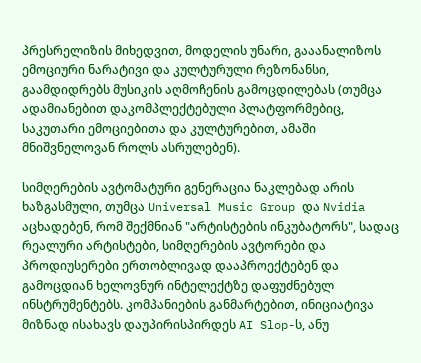პრესრელიზის მიხედვით, მოდელის უნარი, გააანალიზოს ემოციური ნარატივი და კულტურული რეზონანსი, გაამდიდრებს მუსიკის აღმოჩენის გამოცდილებას (თუმცა ადამიანებით დაკომპლექტებული პლატფორმებიც, საკუთარი ემოციებითა და კულტურებით, ამაში მნიშვნელოვან როლს ასრულებენ).

სიმღერების ავტომატური გენერაცია ნაკლებად არის ხაზგასმული, თუმცა Universal Music Group და Nvidia აცხადებენ, რომ შექმნიან "არტისტების ინკუბატორს", სადაც რეალური არტისტები, სიმღერების ავტორები და პროდიუსერები ერთობლივად დააპროექტებენ და გამოცდიან ხელოვნურ ინტელექტზე დაფუძნებულ ინსტრუმენტებს. კომპანიების განმარტებით, ინიციატივა მიზნად ისახავს დაუპირისპირდეს AI Slop-ს, ანუ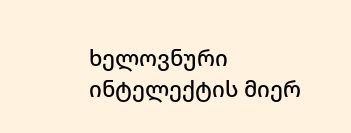ხელოვნური ინტელექტის მიერ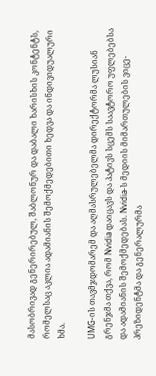მასობრივად გენერირებულ, შაბლონურ და დაბალი ხარისხის კონტენტს, რომელსაც აკლია ადამიანის შემოქმედებითი ხედვა და ინდივიდუალური ხმა.

UMG-ის თავმჯდომარემ და აღმასრულებელმა დირექტორმა ლუსიან გრენჯმა თქვა, რომ Nvidia დაიცავს და პატივს სცემს საავტორო უფლებებსა და ადამიანის შემოქმედებას. Nvidia-ს მედიის მიმართულების ვიცე-პრეზიდენტმა და გენერალურმა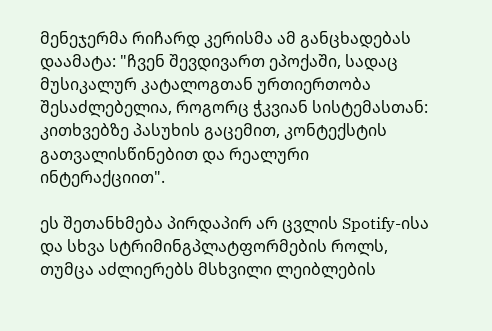მენეჯერმა რიჩარდ კერისმა ამ განცხადებას დაამატა: "ჩვენ შევდივართ ეპოქაში, სადაც მუსიკალურ კატალოგთან ურთიერთობა შესაძლებელია, როგორც ჭკვიან სისტემასთან: კითხვებზე პასუხის გაცემით, კონტექსტის გათვალისწინებით და რეალური ინტერაქციით".

ეს შეთანხმება პირდაპირ არ ცვლის Spotify-ისა და სხვა სტრიმინგპლატფორმების როლს, თუმცა აძლიერებს მსხვილი ლეიბლების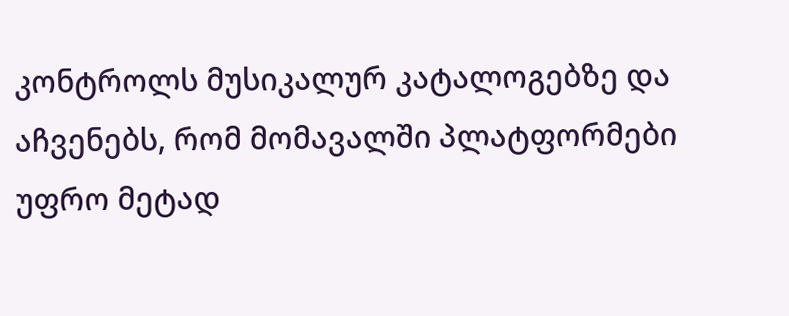კონტროლს მუსიკალურ კატალოგებზე და აჩვენებს, რომ მომავალში პლატფორმები უფრო მეტად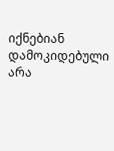იქნებიან დამოკიდებული არა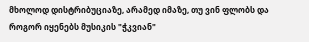მხოლოდ დისტრიბუციაზე, არამედ იმაზე, თუ ვინ ფლობს და როგორ იყენებს მუსიკის "ჭკვიან"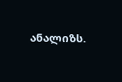ანალიზს.